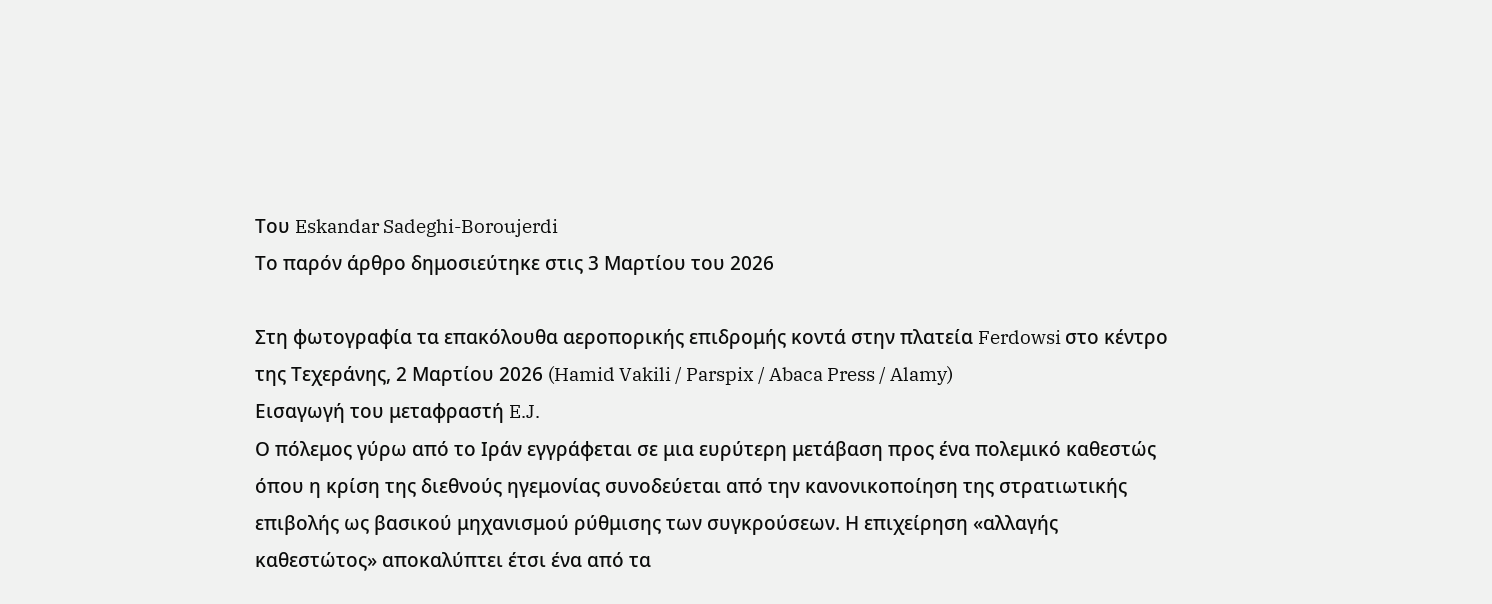Του Eskandar Sadeghi-Boroujerdi
Το παρόν άρθρο δημοσιεύτηκε στις 3 Μαρτίου του 2026

Στη φωτογραφία τα επακόλουθα αεροπορικής επιδρομής κοντά στην πλατεία Ferdowsi στο κέντρο της Τεχεράνης, 2 Μαρτίου 2026 (Hamid Vakili / Parspix / Abaca Press / Alamy)
Εισαγωγή του μεταφραστή E.J.
Ο πόλεμος γύρω από το Ιράν εγγράφεται σε μια ευρύτερη μετάβαση προς ένα πολεμικό καθεστώς όπου η κρίση της διεθνούς ηγεμονίας συνοδεύεται από την κανονικοποίηση της στρατιωτικής επιβολής ως βασικού μηχανισμού ρύθμισης των συγκρούσεων. Η επιχείρηση «αλλαγής καθεστώτος» αποκαλύπτει έτσι ένα από τα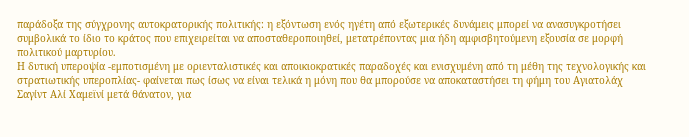παράδοξα της σύγχρονης αυτοκρατορικής πολιτικής: η εξόντωση ενός ηγέτη από εξωτερικές δυνάμεις μπορεί να ανασυγκροτήσει συμβολικά το ίδιο το κράτος που επιχειρείται να αποσταθεροποιηθεί, μετατρέποντας μια ήδη αμφισβητούμενη εξουσία σε μορφή πολιτικού μαρτυρίου.
Η δυτική υπεροψία -εμποτισμένη με οριενταλιστικές και αποικιοκρατικές παραδοχές και ενισχυμένη από τη μέθη της τεχνολογικής και στρατιωτικής υπεροπλίας- φαίνεται πως ίσως να είναι τελικά η μόνη που θα μπορούσε να αποκαταστήσει τη φήμη του Αγιατολάχ Σαγίντ Αλί Χαμεϊνί μετά θάνατον, για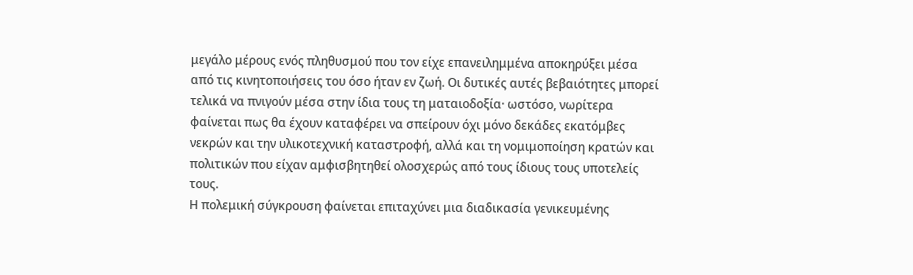μεγάλο μέρους ενός πληθυσμού που τον είχε επανειλημμένα αποκηρύξει μέσα από τις κινητοποιήσεις του όσο ήταν εν ζωή. Οι δυτικές αυτές βεβαιότητες μπορεί τελικά να πνιγούν μέσα στην ίδια τους τη ματαιοδοξία· ωστόσο, νωρίτερα φαίνεται πως θα έχουν καταφέρει να σπείρουν όχι μόνο δεκάδες εκατόμβες νεκρών και την υλικοτεχνική καταστροφή, αλλά και τη νομιμοποίηση κρατών και πολιτικών που είχαν αμφισβητηθεί ολοσχερώς από τους ίδιους τους υποτελείς τους.
Η πολεμική σύγκρουση φαίνεται επιταχύνει μια διαδικασία γενικευμένης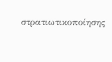στρατιωτικοποίησης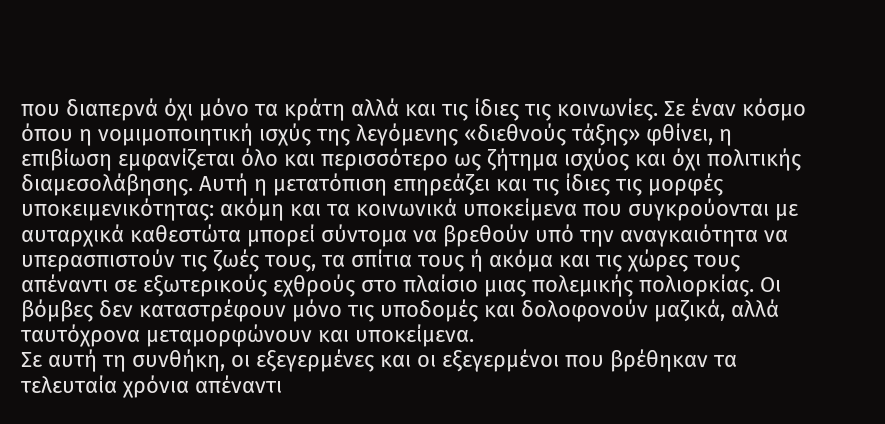που διαπερνά όχι μόνο τα κράτη αλλά και τις ίδιες τις κοινωνίες. Σε έναν κόσμο όπου η νομιμοποιητική ισχύς της λεγόμενης «διεθνούς τάξης» φθίνει, η επιβίωση εμφανίζεται όλο και περισσότερο ως ζήτημα ισχύος και όχι πολιτικής διαμεσολάβησης. Αυτή η μετατόπιση επηρεάζει και τις ίδιες τις μορφές υποκειμενικότητας: ακόμη και τα κοινωνικά υποκείμενα που συγκρούονται με αυταρχικά καθεστώτα μπορεί σύντομα να βρεθούν υπό την αναγκαιότητα να υπερασπιστούν τις ζωές τους, τα σπίτια τους ή ακόμα και τις χώρες τους απέναντι σε εξωτερικούς εχθρούς στο πλαίσιο μιας πολεμικής πολιορκίας. Οι βόμβες δεν καταστρέφουν μόνο τις υποδομές και δολοφονούν μαζικά, αλλά ταυτόχρονα μεταμορφώνουν και υποκείμενα.
Σε αυτή τη συνθήκη, οι εξεγερμένες και οι εξεγερμένοι που βρέθηκαν τα τελευταία χρόνια απέναντι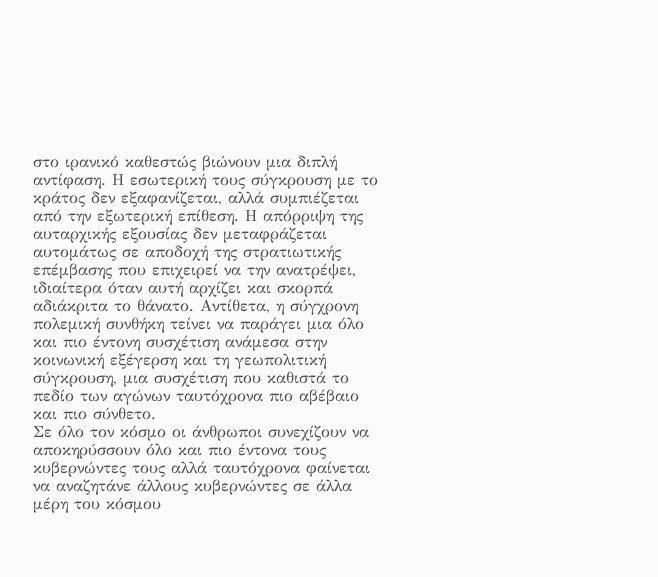στο ιρανικό καθεστώς βιώνουν μια διπλή αντίφαση. Η εσωτερική τους σύγκρουση με το κράτος δεν εξαφανίζεται, αλλά συμπιέζεται από την εξωτερική επίθεση. Η απόρριψη της αυταρχικής εξουσίας δεν μεταφράζεται αυτομάτως σε αποδοχή της στρατιωτικής επέμβασης που επιχειρεί να την ανατρέψει, ιδιαίτερα όταν αυτή αρχίζει και σκορπά αδιάκριτα το θάνατο. Αντίθετα, η σύγχρονη πολεμική συνθήκη τείνει να παράγει μια όλο και πιο έντονη συσχέτιση ανάμεσα στην κοινωνική εξέγερση και τη γεωπολιτική σύγκρουση, μια συσχέτιση που καθιστά το πεδίο των αγώνων ταυτόχρονα πιο αβέβαιο και πιο σύνθετο.
Σε όλο τον κόσμο οι άνθρωποι συνεχίζουν να αποκηρύσσουν όλο και πιο έντονα τους κυβερνώντες τους αλλά ταυτόχρονα φαίνεται να αναζητάνε άλλους κυβερνώντες σε άλλα μέρη του κόσμου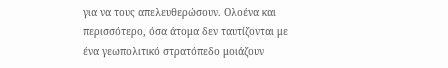για να τους απελευθερώσουν. Ολοένα και περισσότερο, όσα άτομα δεν ταυτίζονται με ένα γεωπολιτικό στρατόπεδο μοιάζουν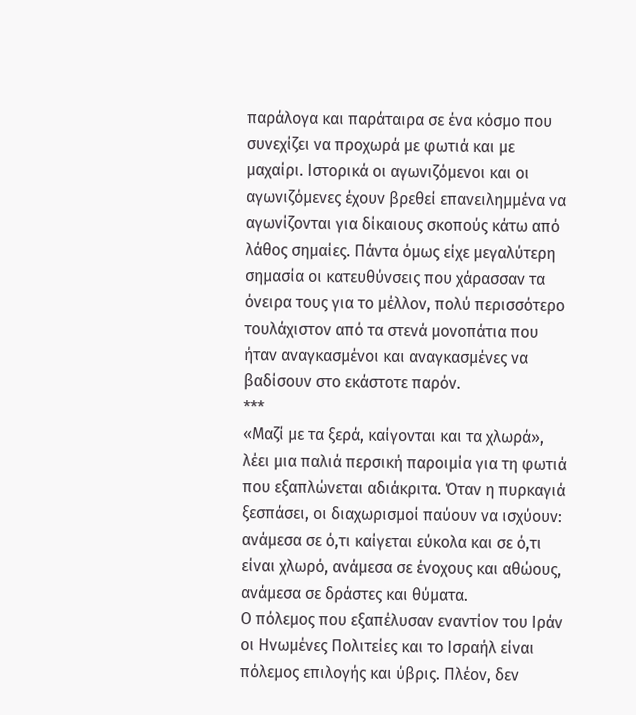παράλογα και παράταιρα σε ένα κόσμο που συνεχίζει να προχωρά με φωτιά και με μαχαίρι. Ιστορικά οι αγωνιζόμενοι και οι αγωνιζόμενες έχουν βρεθεί επανειλημμένα να αγωνίζονται για δίκαιους σκοπούς κάτω από λάθος σημαίες. Πάντα όμως είχε μεγαλύτερη σημασία οι κατευθύνσεις που χάρασσαν τα όνειρα τους για το μέλλον, πολύ περισσότερο τουλάχιστον από τα στενά μονοπάτια που ήταν αναγκασμένοι και αναγκασμένες να βαδίσουν στο εκάστοτε παρόν.
***
«Μαζί με τα ξερά, καίγονται και τα χλωρά», λέει μια παλιά περσική παροιμία για τη φωτιά που εξαπλώνεται αδιάκριτα. Όταν η πυρκαγιά ξεσπάσει, οι διαχωρισμοί παύουν να ισχύουν: ανάμεσα σε ό,τι καίγεται εύκολα και σε ό,τι είναι χλωρό, ανάμεσα σε ένοχους και αθώους, ανάμεσα σε δράστες και θύματα.
Ο πόλεμος που εξαπέλυσαν εναντίον του Ιράν οι Ηνωμένες Πολιτείες και το Ισραήλ είναι πόλεμος επιλογής και ύβρις. Πλέον, δεν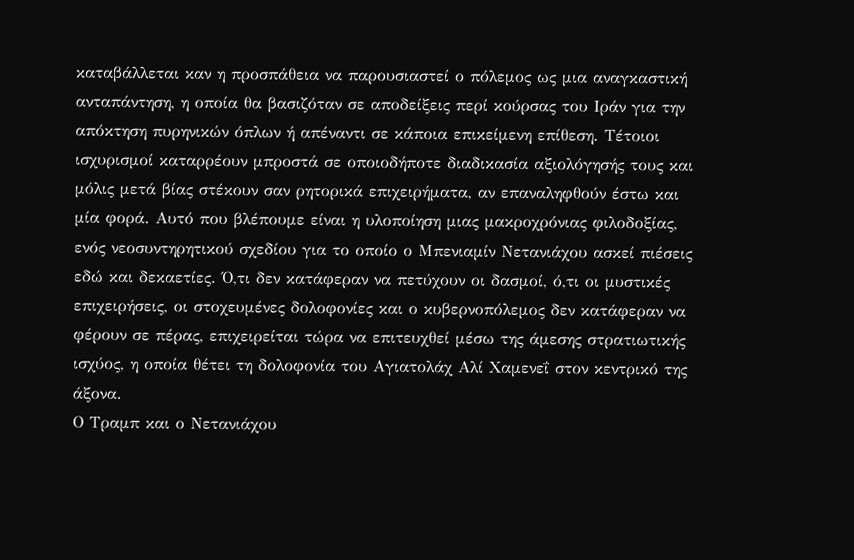καταβάλλεται καν η προσπάθεια να παρουσιαστεί ο πόλεμος ως μια αναγκαστική ανταπάντηση, η οποία θα βασιζόταν σε αποδείξεις περί κούρσας του Ιράν για την απόκτηση πυρηνικών όπλων ή απέναντι σε κάποια επικείμενη επίθεση. Τέτοιοι ισχυρισμοί καταρρέουν μπροστά σε οποιοδήποτε διαδικασία αξιολόγησής τους και μόλις μετά βίας στέκουν σαν ρητορικά επιχειρήματα, αν επαναληφθούν έστω και μία φορά. Αυτό που βλέπουμε είναι η υλοποίηση μιας μακροχρόνιας φιλοδοξίας, ενός νεοσυντηρητικού σχεδίου για το οποίο ο Μπενιαμίν Νετανιάχου ασκεί πιέσεις εδώ και δεκαετίες. Ό,τι δεν κατάφεραν να πετύχουν οι δασμοί, ό,τι οι μυστικές επιχειρήσεις, οι στοχευμένες δολοφονίες και ο κυβερνοπόλεμος δεν κατάφεραν να φέρουν σε πέρας, επιχειρείται τώρα να επιτευχθεί μέσω της άμεσης στρατιωτικής ισχύος, η οποία θέτει τη δολοφονία του Αγιατολάχ Αλί Χαμενεΐ στον κεντρικό της άξονα.
Ο Τραμπ και ο Νετανιάχου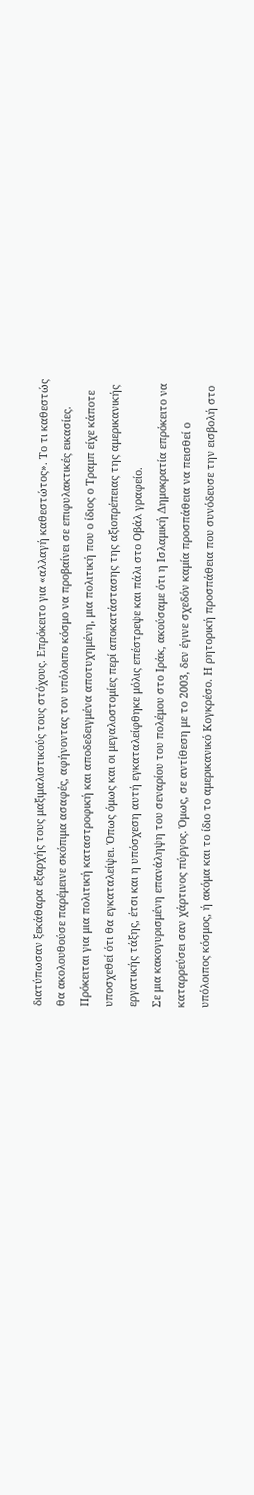διατύπωσαν ξεκάθαρα εξαρχής τους μαξιμαλιστικούς τους στόχους. Επρόκειτο για «αλλαγή καθεστώτος». Το τι καθεστώς θα ακολουθούσε παρέμεινε σκόπιμα ασαφές, αφήνοντας τον υπόλοιπο κόσμο να προβαίνει σε επιφυλακτικές εικασίες. Πρόκειται για μια πολιτική καταστροφική και αποδεδειγμένα αποτυχημένη, μια πολιτική που ο ίδιος ο Τραμπ είχε κάποτε υποσχεθεί ότι θα εγκαταλείψει. Όπως όμως και οι μεγαλοστομίες περί αποκατάστασης της αξιοπρέπειας της αμερικανικής εργατικής τάξης, έτσι και η υπόσχεση αυτή εγκαταλείφθηκε μόλις επέστρεψε και πάλι στο Οβάλ γραφείο.
Σε μια κακογυρισμένη επανάληψη του σεναρίου του πολέμου στο Ιράκ, ακούσαμε ότι η Ισλαμική Δημοκρατία επρόκειτο να καταρρεύσει σαν χάρτινος πύργος. Όμως, σε αντίθεση με το 2003, δεν έγινε σχεδόν καμία προσπάθεια να πεισθεί ο υπόλοιπος κόσμος, ή ακόμα και το ίδιο το αμερικανικό Κογκρέσο. Η ρητορική προσπάθεια που συνόδευσε την εισβολή στο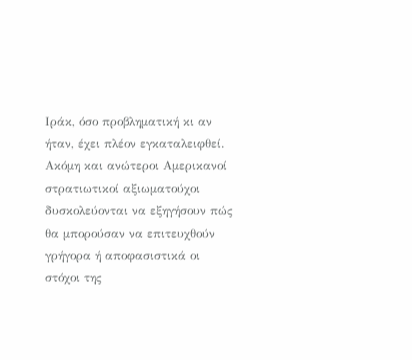Ιράκ, όσο προβληματική κι αν ήταν, έχει πλέον εγκαταλειφθεί. Ακόμη και ανώτεροι Αμερικανοί στρατιωτικοί αξιωματούχοι δυσκολεύονται να εξηγήσουν πώς θα μπορούσαν να επιτευχθούν γρήγορα ή αποφασιστικά οι στόχοι της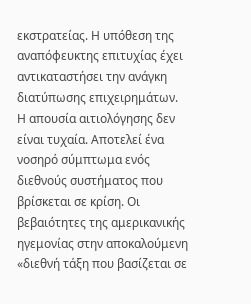εκστρατείας. Η υπόθεση της αναπόφευκτης επιτυχίας έχει αντικαταστήσει την ανάγκη διατύπωσης επιχειρημάτων.
Η απουσία αιτιολόγησης δεν είναι τυχαία. Αποτελεί ένα νοσηρό σύμπτωμα ενός διεθνούς συστήματος που βρίσκεται σε κρίση. Οι βεβαιότητες της αμερικανικής ηγεμονίας στην αποκαλούμενη «διεθνή τάξη που βασίζεται σε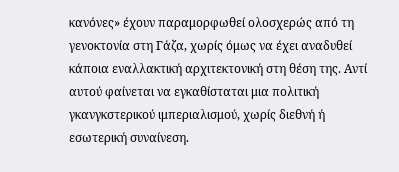κανόνες» έχουν παραμορφωθεί ολοσχερώς από τη γενοκτονία στη Γάζα, χωρίς όμως να έχει αναδυθεί κάποια εναλλακτική αρχιτεκτονική στη θέση της. Αντί αυτού φαίνεται να εγκαθίσταται μια πολιτική γκανγκστερικού ιμπεριαλισμού, χωρίς διεθνή ή εσωτερική συναίνεση.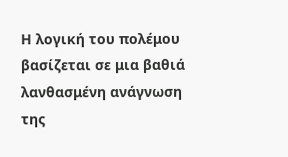Η λογική του πολέμου βασίζεται σε μια βαθιά λανθασμένη ανάγνωση της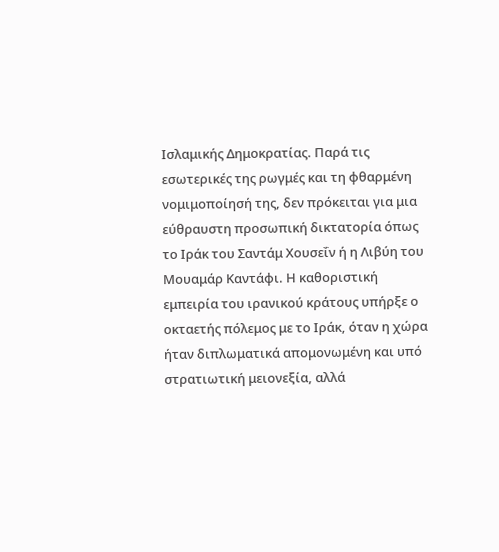Ισλαμικής Δημοκρατίας. Παρά τις εσωτερικές της ρωγμές και τη φθαρμένη νομιμοποίησή της, δεν πρόκειται για μια εύθραυστη προσωπική δικτατορία όπως το Ιράκ του Σαντάμ Χουσεΐν ή η Λιβύη του Μουαμάρ Καντάφι. Η καθοριστική εμπειρία του ιρανικού κράτους υπήρξε ο οκταετής πόλεμος με το Ιράκ, όταν η χώρα ήταν διπλωματικά απομονωμένη και υπό στρατιωτική μειονεξία, αλλά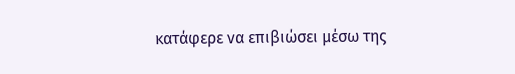κατάφερε να επιβιώσει μέσω της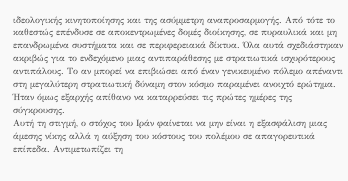ιδεολογικής κινητοποίησης και της ασύμμετρη αναπροσαρμογής. Από τότε το καθεστώς επένδυσε σε αποκεντρωμένες δομές διοίκησης, σε πυραυλικά και μη επανδρωμένα συστήματα και σε περιφερειακά δίκτυα. Όλα αυτά σχεδιάστηκαν ακριβώς για το ενδεχόμενο μιας αντιπαράθεσης με στρατιωτικά ισχυρότερους αντιπάλους. Το αν μπορεί να επιβιώσει από έναν γενικευμένο πόλεμο απέναντι στη μεγαλύτερη στρατιωτική δύναμη στον κόσμο παραμένει ανοιχτό ερώτημα. Ήταν όμως εξαρχής απίθανο να καταρρεύσει τις πρώτες ημέρες της σύγκρουσης.
Αυτή τη στιγμή, ο στόχος του Ιράν φαίνεται να μην είναι η εξασφάλιση μιας άμεσης νίκης αλλά η αύξηση του κόστους του πολέμου σε απαγορευτικά επίπεδα. Αντιμετωπίζει τη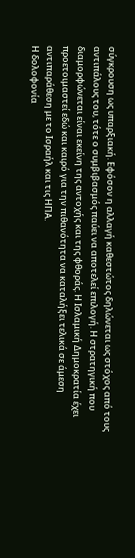σύγκρουση ως υπαρξιακή. Εφόσον η αλλαγή καθεστώτος δηλώνεται ως στόχος από τους αντιπάλους του, τότε ο συμβιβασμός παύει να αποτελεί επιλογή. Η στρατηγική που διαμορφώνεται είναι εκείνη της αντοχής και της φθοράς. Η Ισλαμική Δημοκρατία έχει προετοιμαστεί εδώ και καιρό για την πιθανότητα να καταλήξει τελικά σε άμεση αντιπαράθεση με το Ισραήλ και τις ΗΠΑ.
Η δολοφονία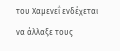του Χαμενεΐ ενδέχεται να άλλαξε τους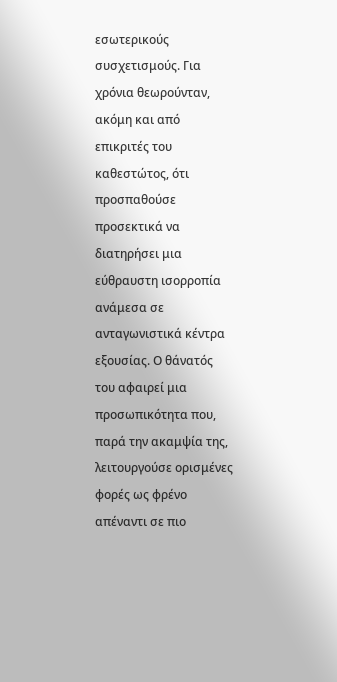εσωτερικούς συσχετισμούς. Για χρόνια θεωρούνταν, ακόμη και από επικριτές του καθεστώτος, ότι προσπαθούσε προσεκτικά να διατηρήσει μια εύθραυστη ισορροπία ανάμεσα σε ανταγωνιστικά κέντρα εξουσίας. Ο θάνατός του αφαιρεί μια προσωπικότητα που, παρά την ακαμψία της, λειτουργούσε ορισμένες φορές ως φρένο απέναντι σε πιο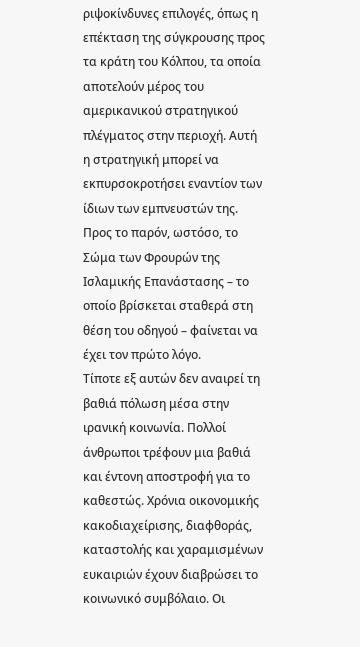ριψοκίνδυνες επιλογές, όπως η επέκταση της σύγκρουσης προς τα κράτη του Κόλπου, τα οποία αποτελούν μέρος του αμερικανικού στρατηγικού πλέγματος στην περιοχή. Αυτή η στρατηγική μπορεί να εκπυρσοκροτήσει εναντίον των ίδιων των εμπνευστών της. Προς το παρόν, ωστόσο, το Σώμα των Φρουρών της Ισλαμικής Επανάστασης – το οποίο βρίσκεται σταθερά στη θέση του οδηγού – φαίνεται να έχει τον πρώτο λόγο.
Τίποτε εξ αυτών δεν αναιρεί τη βαθιά πόλωση μέσα στην ιρανική κοινωνία. Πολλοί άνθρωποι τρέφουν μια βαθιά και έντονη αποστροφή για το καθεστώς. Χρόνια οικονομικής κακοδιαχείρισης, διαφθοράς, καταστολής και χαραμισμένων ευκαιριών έχουν διαβρώσει το κοινωνικό συμβόλαιο. Οι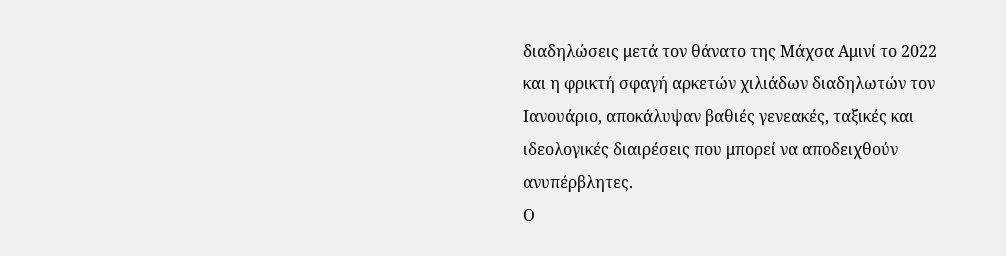διαδηλώσεις μετά τον θάνατο της Μάχσα Αμινί το 2022 και η φρικτή σφαγή αρκετών χιλιάδων διαδηλωτών τον Ιανουάριο, αποκάλυψαν βαθιές γενεακές, ταξικές και ιδεολογικές διαιρέσεις που μπορεί να αποδειχθούν ανυπέρβλητες.
Ο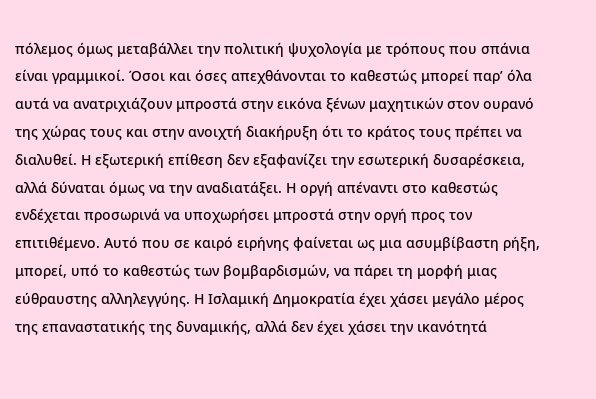πόλεμος όμως μεταβάλλει την πολιτική ψυχολογία με τρόπους που σπάνια είναι γραμμικοί. Όσοι και όσες απεχθάνονται το καθεστώς μπορεί παρ’ όλα αυτά να ανατριχιάζουν μπροστά στην εικόνα ξένων μαχητικών στον ουρανό της χώρας τους και στην ανοιχτή διακήρυξη ότι το κράτος τους πρέπει να διαλυθεί. Η εξωτερική επίθεση δεν εξαφανίζει την εσωτερική δυσαρέσκεια, αλλά δύναται όμως να την αναδιατάξει. Η οργή απέναντι στο καθεστώς ενδέχεται προσωρινά να υποχωρήσει μπροστά στην οργή προς τον επιτιθέμενο. Αυτό που σε καιρό ειρήνης φαίνεται ως μια ασυμβίβαστη ρήξη, μπορεί, υπό το καθεστώς των βομβαρδισμών, να πάρει τη μορφή μιας εύθραυστης αλληλεγγύης. Η Ισλαμική Δημοκρατία έχει χάσει μεγάλο μέρος της επαναστατικής της δυναμικής, αλλά δεν έχει χάσει την ικανότητά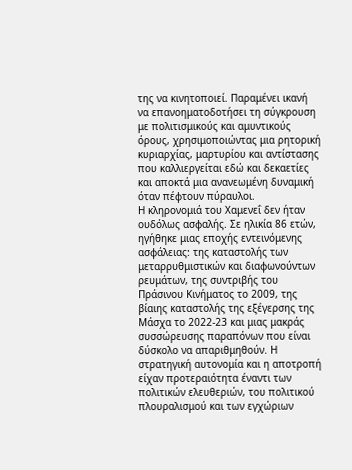της να κινητοποιεί. Παραμένει ικανή να επανοηματοδοτήσει τη σύγκρουση με πολιτισμικούς και αμυντικούς όρους, χρησιμοποιώντας μια ρητορική κυριαρχίας, μαρτυρίου και αντίστασης που καλλιεργείται εδώ και δεκαετίες και αποκτά μια ανανεωμένη δυναμική όταν πέφτουν πύραυλοι.
Η κληρονομιά του Χαμενεΐ δεν ήταν ουδόλως ασφαλής. Σε ηλικία 86 ετών, ηγήθηκε μιας εποχής εντεινόμενης ασφάλειας: της καταστολής των μεταρρυθμιστικών και διαφωνούντων ρευμάτων, της συντριβής του Πράσινου Κινήματος το 2009, της βίαιης καταστολής της εξέγερσης της Μάσχα το 2022-23 και μιας μακράς συσσώρευσης παραπόνων που είναι δύσκολο να απαριθμηθούν. Η στρατηγική αυτονομία και η αποτροπή είχαν προτεραιότητα έναντι των πολιτικών ελευθεριών, του πολιτικού πλουραλισμού και των εγχώριων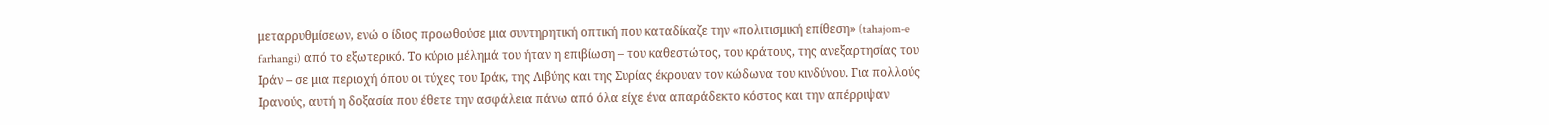μεταρρυθμίσεων, ενώ ο ίδιος προωθούσε μια συντηρητική οπτική που καταδίκαζε την «πολιτισμική επίθεση» (tahajom-e farhangi) από το εξωτερικό. Το κύριο μέλημά του ήταν η επιβίωση – του καθεστώτος, του κράτους, της ανεξαρτησίας του Ιράν – σε μια περιοχή όπου οι τύχες του Ιράκ, της Λιβύης και της Συρίας έκρουαν τον κώδωνα του κινδύνου. Για πολλούς Ιρανούς, αυτή η δοξασία που έθετε την ασφάλεια πάνω από όλα είχε ένα απαράδεκτο κόστος και την απέρριψαν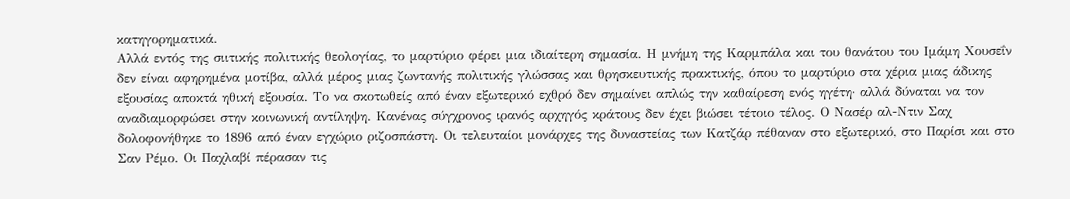κατηγορηματικά.
Αλλά εντός της σιιτικής πολιτικής θεολογίας, το μαρτύριο φέρει μια ιδιαίτερη σημασία. Η μνήμη της Καρμπάλα και του θανάτου του Ιμάμη Χουσεΐν δεν είναι αφηρημένα μοτίβα, αλλά μέρος μιας ζωντανής πολιτικής γλώσσας και θρησκευτικής πρακτικής, όπου το μαρτύριο στα χέρια μιας άδικης εξουσίας αποκτά ηθική εξουσία. Το να σκοτωθείς από έναν εξωτερικό εχθρό δεν σημαίνει απλώς την καθαίρεση ενός ηγέτη· αλλά δύναται να τον αναδιαμορφώσει στην κοινωνική αντίληψη. Κανένας σύγχρονος ιρανός αρχηγός κράτους δεν έχει βιώσει τέτοιο τέλος. Ο Νασέρ αλ-Ντιν Σαχ δολοφονήθηκε το 1896 από έναν εγχώριο ριζοσπάστη. Οι τελευταίοι μονάρχες της δυναστείας των Κατζάρ πέθαναν στο εξωτερικό, στο Παρίσι και στο Σαν Ρέμο. Οι Παχλαβί πέρασαν τις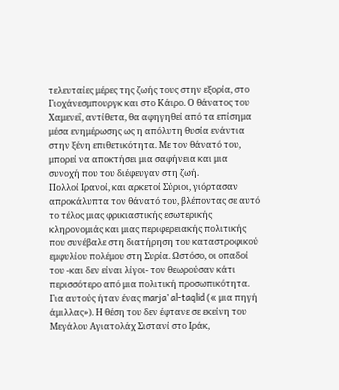τελευταίες μέρες της ζωής τους στην εξορία, στο Γιοχάνεσμπουργκ και στο Κάιρο. Ο θάνατος του Χαμενεΐ, αντίθετα, θα αφηγηθεί από τα επίσημα μέσα ενημέρωσης ως η απόλυτη θυσία ενάντια στην ξένη επιθετικότητα. Με τον θάνατό του, μπορεί να αποκτήσει μια σαφήνεια και μια συνοχή που του διέφευγαν στη ζωή.
Πολλοί Ιρανοί, και αρκετοί Σύριοι, γιόρτασαν απροκάλυπτα τον θάνατό του, βλέποντας σε αυτό το τέλος μιας φρικιαστικής εσωτερικής κληρονομιάς και μιας περιφερειακής πολιτικής που συνέβαλε στη διατήρηση του καταστροφικού εμφυλίου πολέμου στη Συρία. Ωστόσο, οι οπαδοί του -και δεν είναι λίγοι- τον θεωρούσαν κάτι περισσότερο από μια πολιτική προσωπικότητα. Για αυτούς ήταν ένας marja’ al-taqlid (« μια πηγή άμιλλας»). Η θέση του δεν έφτανε σε εκείνη του Μεγάλου Αγιατολάχ Σιστανί στο Ιράκ,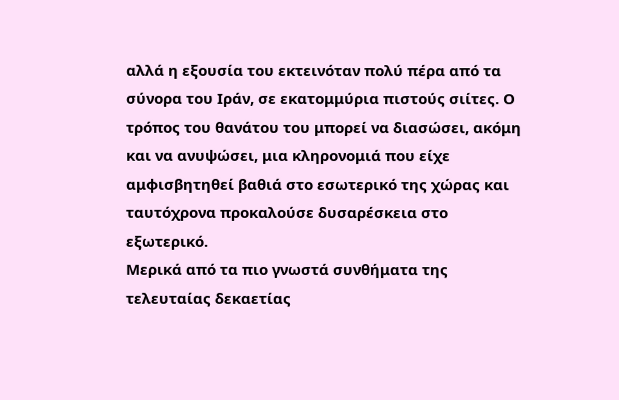αλλά η εξουσία του εκτεινόταν πολύ πέρα από τα σύνορα του Ιράν, σε εκατομμύρια πιστούς σιίτες. Ο τρόπος του θανάτου του μπορεί να διασώσει, ακόμη και να ανυψώσει, μια κληρονομιά που είχε αμφισβητηθεί βαθιά στο εσωτερικό της χώρας και ταυτόχρονα προκαλούσε δυσαρέσκεια στο εξωτερικό.
Μερικά από τα πιο γνωστά συνθήματα της τελευταίας δεκαετίας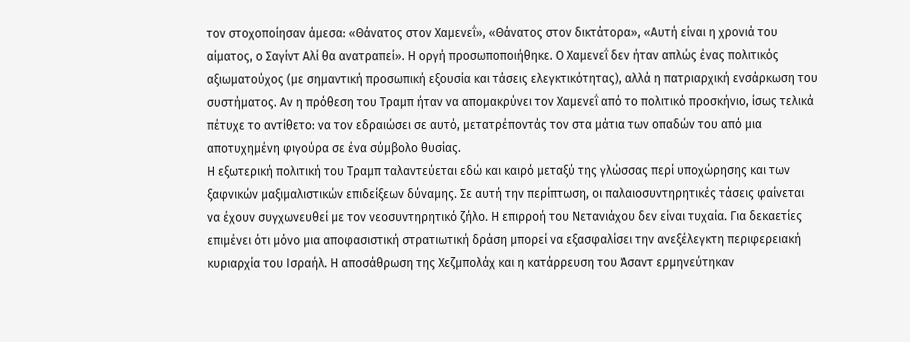τον στοχοποίησαν άμεσα: «Θάνατος στον Χαμενεΐ», «Θάνατος στον δικτάτορα», «Αυτή είναι η χρονιά του αίματος, ο Σαγίντ Αλί θα ανατραπεί». Η οργή προσωποποιήθηκε. Ο Χαμενεΐ δεν ήταν απλώς ένας πολιτικός αξιωματούχος (με σημαντική προσωπική εξουσία και τάσεις ελεγκτικότητας), αλλά η πατριαρχική ενσάρκωση του συστήματος. Αν η πρόθεση του Τραμπ ήταν να απομακρύνει τον Χαμενεΐ από το πολιτικό προσκήνιο, ίσως τελικά πέτυχε το αντίθετο: να τον εδραιώσει σε αυτό, μετατρέποντάς τον στα μάτια των οπαδών του από μια αποτυχημένη φιγούρα σε ένα σύμβολο θυσίας.
Η εξωτερική πολιτική του Τραμπ ταλαντεύεται εδώ και καιρό μεταξύ της γλώσσας περί υποχώρησης και των ξαφνικών μαξιμαλιστικών επιδείξεων δύναμης. Σε αυτή την περίπτωση, οι παλαιοσυντηρητικές τάσεις φαίνεται να έχουν συγχωνευθεί με τον νεοσυντηρητικό ζήλο. Η επιρροή του Νετανιάχου δεν είναι τυχαία. Για δεκαετίες επιμένει ότι μόνο μια αποφασιστική στρατιωτική δράση μπορεί να εξασφαλίσει την ανεξέλεγκτη περιφερειακή κυριαρχία του Ισραήλ. Η αποσάθρωση της Χεζμπολάχ και η κατάρρευση του Άσαντ ερμηνεύτηκαν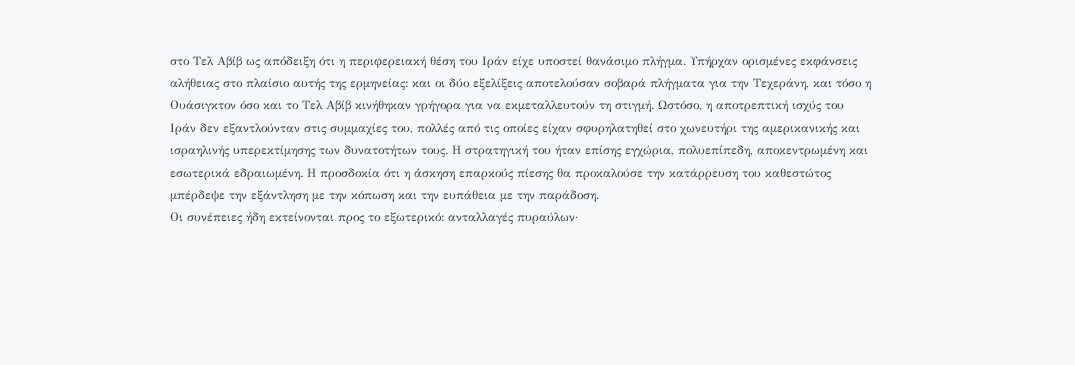στο Τελ Αβίβ ως απόδειξη ότι η περιφερειακή θέση του Ιράν είχε υποστεί θανάσιμο πλήγμα. Υπήρχαν ορισμένες εκφάνσεις αλήθειας στο πλαίσιο αυτής της ερμηνείας: και οι δύο εξελίξεις αποτελούσαν σοβαρά πλήγματα για την Τεχεράνη, και τόσο η Ουάσιγκτον όσο και το Τελ Αβίβ κινήθηκαν γρήγορα για να εκμεταλλευτούν τη στιγμή. Ωστόσο, η αποτρεπτική ισχύς του Ιράν δεν εξαντλούνταν στις συμμαχίες του, πολλές από τις οποίες είχαν σφυρηλατηθεί στο χωνευτήρι της αμερικανικής και ισραηλινής υπερεκτίμησης των δυνατοτήτων τους. Η στρατηγική του ήταν επίσης εγχώρια, πολυεπίπεδη, αποκεντρωμένη και εσωτερικά εδραιωμένη. Η προσδοκία ότι η άσκηση επαρκούς πίεσης θα προκαλούσε την κατάρρευση του καθεστώτος μπέρδεψε την εξάντληση με την κόπωση και την ευπάθεια με την παράδοση.
Οι συνέπειες ήδη εκτείνονται προς το εξωτερικό: ανταλλαγές πυραύλων·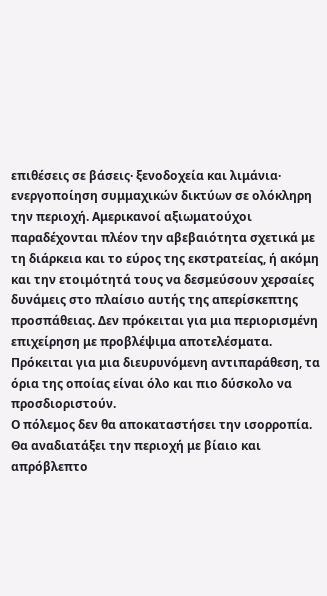επιθέσεις σε βάσεις· ξενοδοχεία και λιμάνια· ενεργοποίηση συμμαχικών δικτύων σε ολόκληρη την περιοχή. Αμερικανοί αξιωματούχοι παραδέχονται πλέον την αβεβαιότητα σχετικά με τη διάρκεια και το εύρος της εκστρατείας, ή ακόμη και την ετοιμότητά τους να δεσμεύσουν χερσαίες δυνάμεις στο πλαίσιο αυτής της απερίσκεπτης προσπάθειας. Δεν πρόκειται για μια περιορισμένη επιχείρηση με προβλέψιμα αποτελέσματα. Πρόκειται για μια διευρυνόμενη αντιπαράθεση, τα όρια της οποίας είναι όλο και πιο δύσκολο να προσδιοριστούν.
Ο πόλεμος δεν θα αποκαταστήσει την ισορροπία. Θα αναδιατάξει την περιοχή με βίαιο και απρόβλεπτο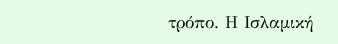τρόπο. Η Ισλαμική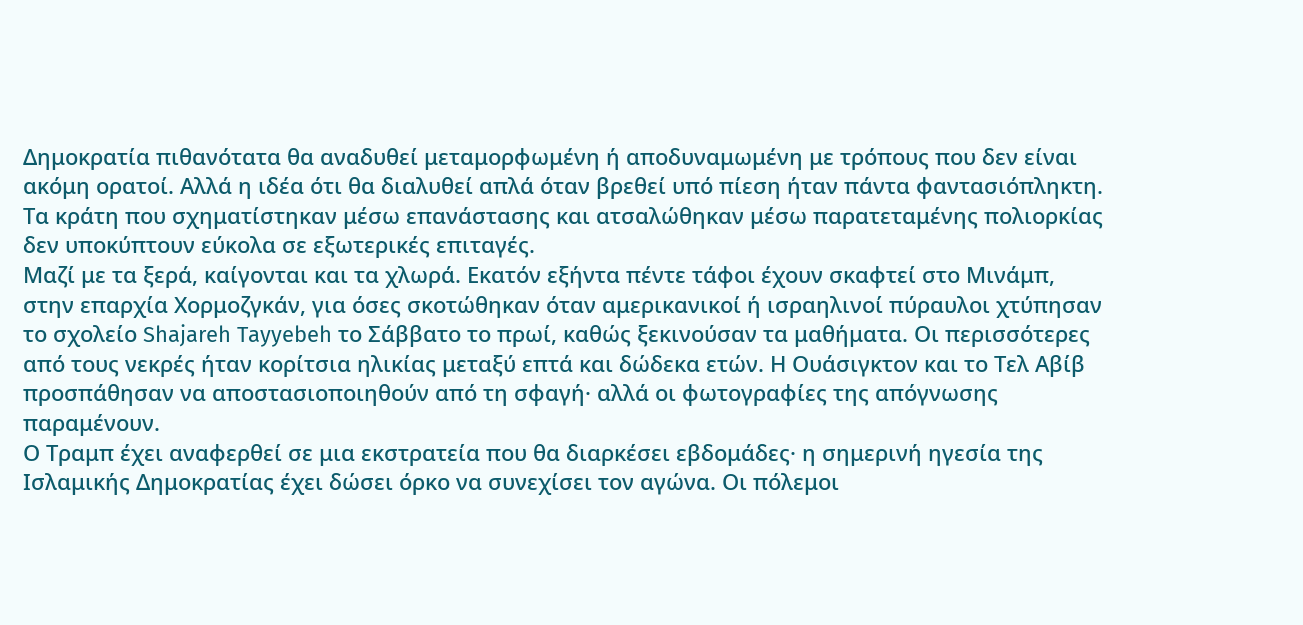Δημοκρατία πιθανότατα θα αναδυθεί μεταμορφωμένη ή αποδυναμωμένη με τρόπους που δεν είναι ακόμη ορατοί. Αλλά η ιδέα ότι θα διαλυθεί απλά όταν βρεθεί υπό πίεση ήταν πάντα φαντασιόπληκτη. Τα κράτη που σχηματίστηκαν μέσω επανάστασης και ατσαλώθηκαν μέσω παρατεταμένης πολιορκίας δεν υποκύπτουν εύκολα σε εξωτερικές επιταγές.
Μαζί με τα ξερά, καίγονται και τα χλωρά. Εκατόν εξήντα πέντε τάφοι έχουν σκαφτεί στο Μινάμπ, στην επαρχία Χορμοζγκάν, για όσες σκοτώθηκαν όταν αμερικανικοί ή ισραηλινοί πύραυλοι χτύπησαν το σχολείο Shajareh Tayyebeh το Σάββατο το πρωί, καθώς ξεκινούσαν τα μαθήματα. Οι περισσότερες από τους νεκρές ήταν κορίτσια ηλικίας μεταξύ επτά και δώδεκα ετών. Η Ουάσιγκτον και το Τελ Αβίβ προσπάθησαν να αποστασιοποιηθούν από τη σφαγή· αλλά οι φωτογραφίες της απόγνωσης παραμένουν.
Ο Τραμπ έχει αναφερθεί σε μια εκστρατεία που θα διαρκέσει εβδομάδες· η σημερινή ηγεσία της Ισλαμικής Δημοκρατίας έχει δώσει όρκο να συνεχίσει τον αγώνα. Οι πόλεμοι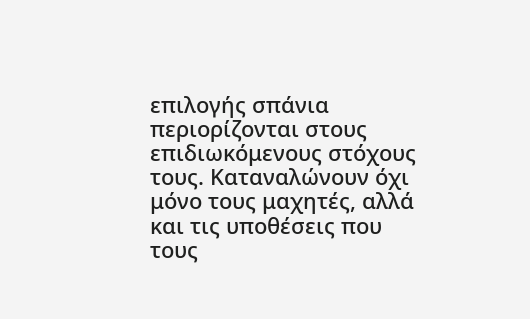επιλογής σπάνια περιορίζονται στους επιδιωκόμενους στόχους τους. Καταναλώνουν όχι μόνο τους μαχητές, αλλά και τις υποθέσεις που τους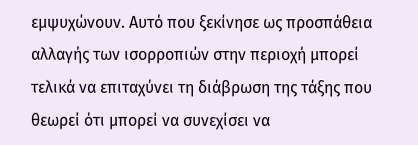εμψυχώνουν. Αυτό που ξεκίνησε ως προσπάθεια αλλαγής των ισορροπιών στην περιοχή μπορεί τελικά να επιταχύνει τη διάβρωση της τάξης που θεωρεί ότι μπορεί να συνεχίσει να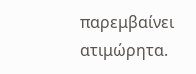παρεμβαίνει ατιμώρητα.